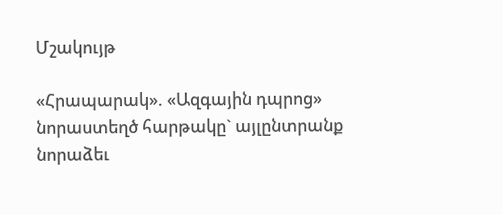Մշակույթ

«Հրապարակ». «Ազգային դպրոց» նորաստեղծ հարթակը` այլընտրանք նորաձեւ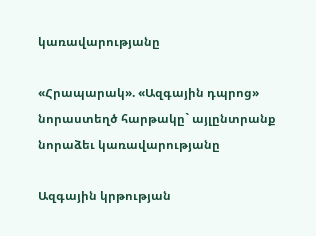կառավարությանը

«Հրապարակ». «Ազգային դպրոց» նորաստեղծ հարթակը` այլընտրանք նորաձեւ կառավարությանը

Ազգային կրթության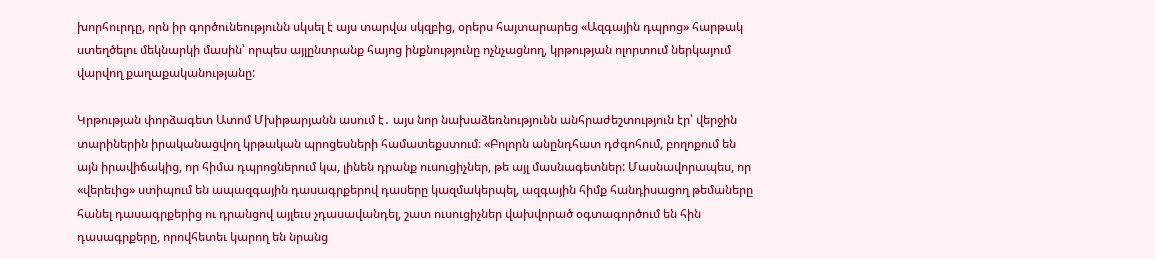խորհուրդը, որն իր գործունեությունն սկսել է այս տարվա սկզբից, օրերս հայտարարեց «Ազգային դպրոց» հարթակ ստեղծելու մեկնարկի մասին՝ որպես այլընտրանք հայոց ինքնությունը ոչնչացնող, կրթության ոլորտում ներկայում վարվող քաղաքականությանը:

Կրթության փորձագետ Ատոմ Մխիթարյանն ասում է․ այս նոր նախաձեռնությունն անհրաժեշտություն էր՝ վերջին տարիներին իրականացվող կրթական պրոցեսների համատեքստում։ «Բոլորն անընդհատ դժգոհում, բողոքում են այն իրավիճակից, որ հիմա դպրոցներում կա, լինեն դրանք ուսուցիչներ, թե այլ մասնագետներ: Մասնավորապես, որ «վերեւից» ստիպում են ապազգային դասագրքերով դասերը կազմակերպել, ազգային հիմք հանդիսացող թեմաները հանել դասագրքերից ու դրանցով այլեւս չդասավանդել, շատ ուսուցիչներ վախվորած օգտագործում են հին դասագրքերը, որովհետեւ կարող են նրանց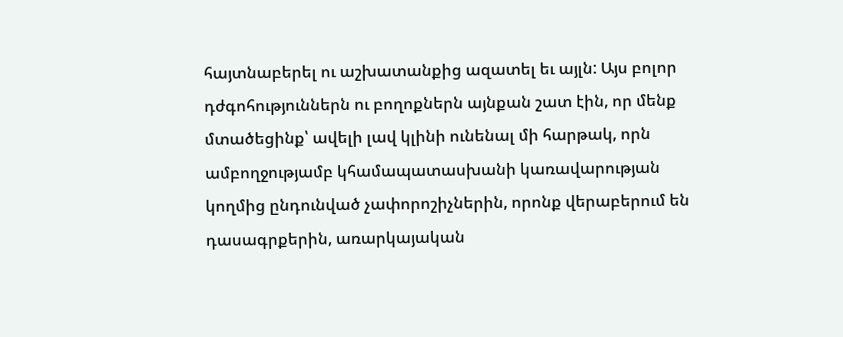հայտնաբերել ու աշխատանքից ազատել եւ այլն: Այս բոլոր դժգոհություններն ու բողոքներն այնքան շատ էին, որ մենք մտածեցինք՝ ավելի լավ կլինի ունենալ մի հարթակ, որն ամբողջությամբ կհամապատասխանի կառավարության կողմից ընդունված չափորոշիչներին, որոնք վերաբերում են դասագրքերին, առարկայական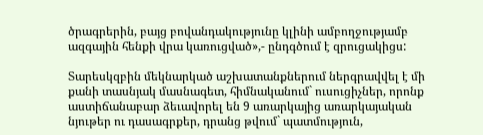ծրագրերին, բայց բովանդակությունը կլինի ամբողջությամբ ազգային հենքի վրա կառուցված»,- ընդգծում է զրուցակիցս:

Տարեսկզբին մեկնարկած աշխատանքներում ներգրավվել է մի քանի տասնյակ մասնագետ, հիմնականում` ուսուցիչներ, որոնք աստիճանաբար ձեւավորել են 9 առարկայից առարկայական նյութեր ու դասագրքեր, դրանց թվում` պատմություն,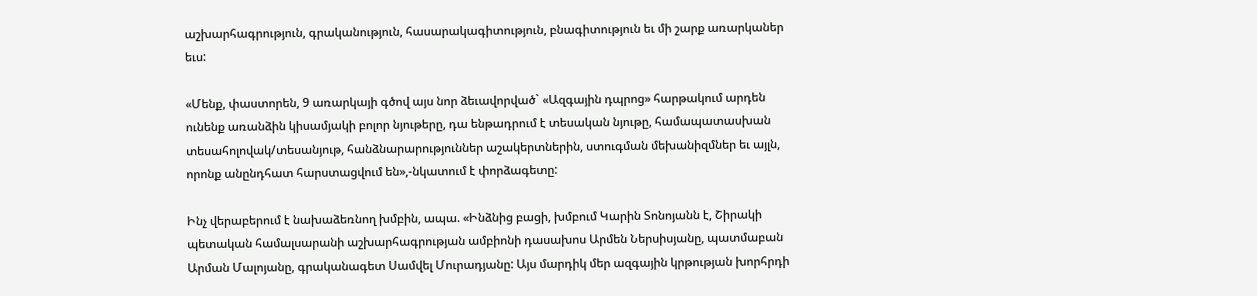աշխարհագրություն, գրականություն, հասարակագիտություն, բնագիտություն եւ մի շարք առարկաներ եւս:

«Մենք, փաստորեն, 9 առարկայի գծով այս նոր ձեւավորված` «Ազգային դպրոց» հարթակում արդեն ունենք առանձին կիսամյակի բոլոր նյութերը, դա ենթադրում է տեսական նյութը, համապատասխան տեսահոլովակ/տեսանյութ, հանձնարարություններ աշակերտներին, ստուգման մեխանիզմներ եւ այլն, որոնք անընդհատ հարստացվում են»,-նկատում է փորձագետը:

Ինչ վերաբերում է նախաձեռնող խմբին, ապա. «Ինձնից բացի, խմբում Կարին Տոնոյանն է, Շիրակի պետական համալսարանի աշխարհագրության ամբիոնի դասախոս Արմեն Ներսիսյանը, պատմաբան Արման Մալոյանը, գրականագետ Սամվել Մուրադյանը: Այս մարդիկ մեր ազգային կրթության խորհրդի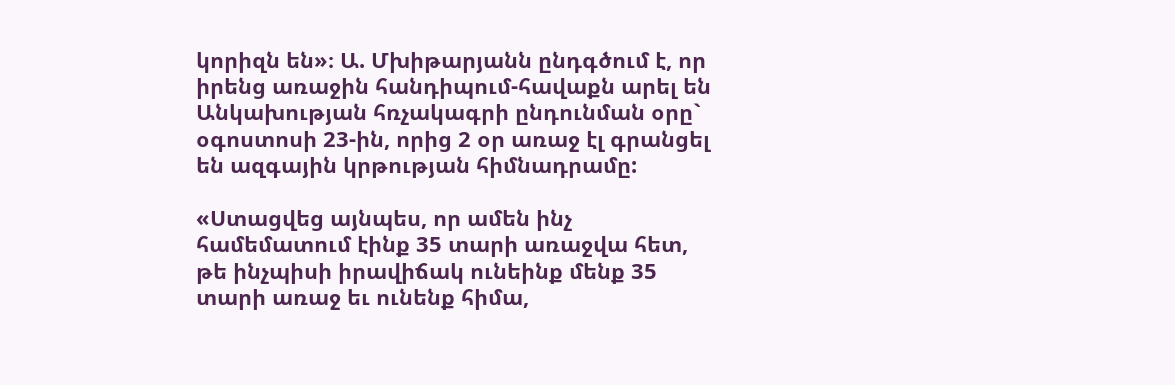կորիզն են»։ Ա. Մխիթարյանն ընդգծում է, որ իրենց առաջին հանդիպում-հավաքն արել են Անկախության հռչակագրի ընդունման օրը` օգոստոսի 23-ին, որից 2 օր առաջ էլ գրանցել են ազգային կրթության հիմնադրամը:

«Ստացվեց այնպես, որ ամեն ինչ համեմատում էինք 35 տարի առաջվա հետ, թե ինչպիսի իրավիճակ ունեինք մենք 35 տարի առաջ եւ ունենք հիմա,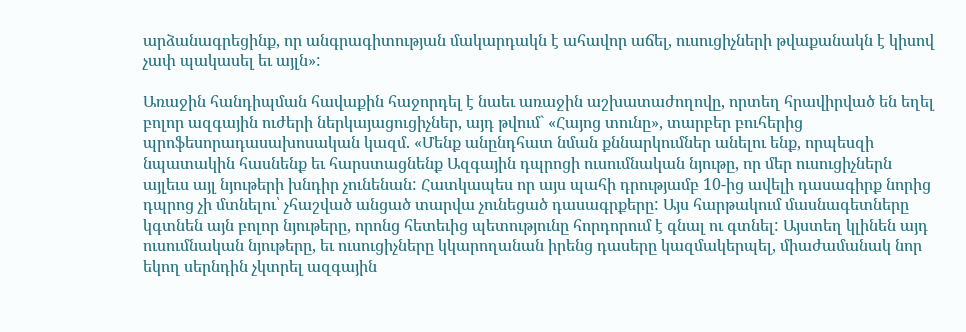արձանագրեցինք, որ անգրագիտության մակարդակն է ահավոր աճել, ուսուցիչների թվաքանակն է կիսով չափ պակասել եւ այլն»:

Առաջին հանդիպման հավաքին հաջորդել է նաեւ առաջին աշխատաժողովը, որտեղ հրավիրված են եղել բոլոր ազգային ուժերի ներկայացուցիչներ, այդ թվում` «Հայոց տունը», տարբեր բուհերից պրոֆեսորադասախոսական կազմ. «Մենք անընդհատ նման քննարկումներ անելու ենք, որպեսզի նպատակին հասնենք եւ հարստացնենք Ազգային դպրոցի ուսումնական նյութը, որ մեր ուսուցիչներն այլեւս այլ նյութերի խնդիր չունենան: Հատկապես որ այս պահի դրությամբ 10-ից ավելի դասագիրք նորից դպրոց չի մտնելու՝ չհաշված անցած տարվա չունեցած դասագրքերը: Այս հարթակում մասնագետները կգտնեն այն բոլոր նյութերը, որոնց հետեւից պետությունը հորդորում է գնալ ու գտնել: Այստեղ կլինեն այդ ուսումնական նյութերը, եւ ուսուցիչները կկարողանան իրենց դասերը կազմակերպել, միաժամանակ նոր եկող սերնդին չկտրել ազգային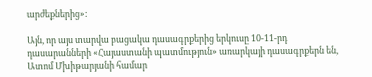արժեքներից»:

Այն, որ այս տարվա բացակա դասագրքերից երկուսը 10-11-րդ դասարանների «Հայաստանի պատմություն» առարկայի դասագրքերն են, Ատոմ Մխիթարյանի համար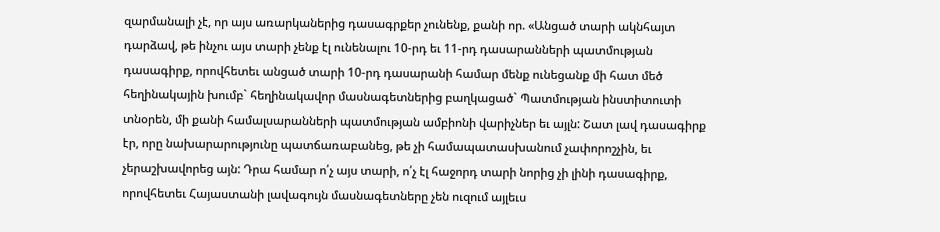զարմանալի չէ, որ այս առարկաներից դասագրքեր չունենք, քանի որ. «Անցած տարի ակնհայտ դարձավ, թե ինչու այս տարի չենք էլ ունենալու 10-րդ եւ 11-րդ դասարանների պատմության դասագիրք, որովհետեւ անցած տարի 10-րդ դասարանի համար մենք ունեցանք մի հատ մեծ հեղինակային խումբ` հեղինակավոր մասնագետներից բաղկացած` Պատմության ինստիտուտի տնօրեն, մի քանի համալսարանների պատմության ամբիոնի վարիչներ եւ այլն: Շատ լավ դասագիրք էր, որը նախարարությունը պատճառաբանեց, թե չի համապատասխանում չափորոշչին, եւ չերաշխավորեց այն: Դրա համար ո՛չ այս տարի, ո՛չ էլ հաջորդ տարի նորից չի լինի դասագիրք, որովհետեւ Հայաստանի լավագույն մասնագետները չեն ուզում այլեւս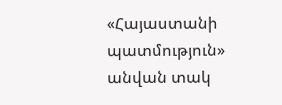«Հայաստանի պատմություն» անվան տակ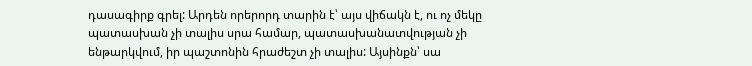դասագիրք գրել: Արդեն որերորդ տարին է՝ այս վիճակն է, ու ոչ մեկը պատասխան չի տալիս սրա համար, պատասխանատվության չի ենթարկվում, իր պաշտոնին հրաժեշտ չի տալիս: Այսինքն՝ սա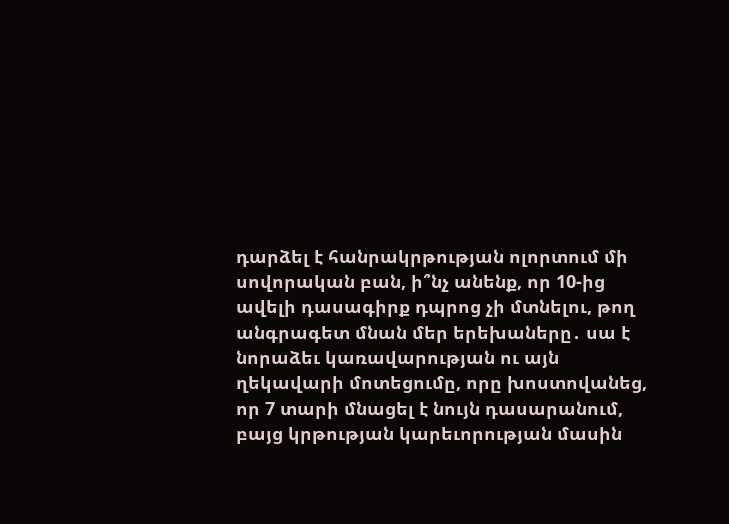դարձել է հանրակրթության ոլորտում մի սովորական բան, ի՞նչ անենք, որ 10-ից ավելի դասագիրք դպրոց չի մտնելու, թող անգրագետ մնան մեր երեխաները․ սա է նորաձեւ կառավարության ու այն ղեկավարի մոտեցումը, որը խոստովանեց, որ 7 տարի մնացել է նույն դասարանում, բայց կրթության կարեւորության մասին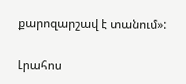քարոզարշավ է տանում»:

Լրահոս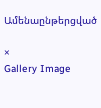Ամենաընթերցված

×
Gallery Image